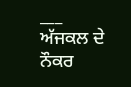___
ਅੱਜਕਲ ਦੇ ਨੌਕਰ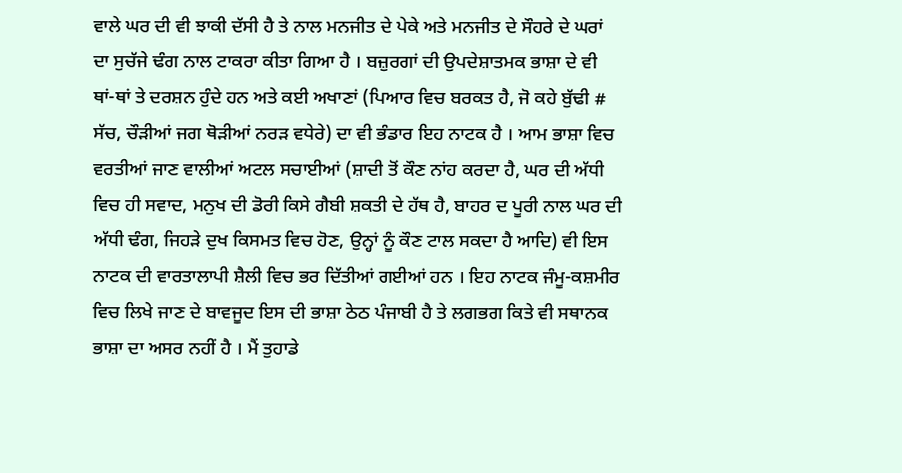ਵਾਲੇ ਘਰ ਦੀ ਵੀ ਝਾਕੀ ਦੱਸੀ ਹੈ ਤੇ ਨਾਲ ਮਨਜੀਤ ਦੇ ਪੇਕੇ ਅਤੇ ਮਨਜੀਤ ਦੇ ਸੌਹਰੇ ਦੇ ਘਰਾਂ ਦਾ ਸੁਚੱਜੇ ਢੰਗ ਨਾਲ ਟਾਕਰਾ ਕੀਤਾ ਗਿਆ ਹੈ । ਬਜ਼ੁਰਗਾਂ ਦੀ ਉਪਦੇਸ਼ਾਤਮਕ ਭਾਸ਼ਾ ਦੇ ਵੀ ਥਾਂ-ਥਾਂ ਤੇ ਦਰਸ਼ਨ ਹੁੰਦੇ ਹਨ ਅਤੇ ਕਈ ਅਖਾਣਾਂ (ਪਿਆਰ ਵਿਚ ਬਰਕਤ ਹੈ, ਜੋ ਕਹੇ ਬੁੱਢੀ # ਸੱਚ, ਚੌੜੀਆਂ ਜਗ ਥੋੜੀਆਂ ਨਰੜ ਵਧੇਰੇ) ਦਾ ਵੀ ਭੰਡਾਰ ਇਹ ਨਾਟਕ ਹੈ । ਆਮ ਭਾਸ਼ਾ ਵਿਚ ਵਰਤੀਆਂ ਜਾਣ ਵਾਲੀਆਂ ਅਟਲ ਸਚਾਈਆਂ (ਸ਼ਾਦੀ ਤੋਂ ਕੌਣ ਨਾਂਹ ਕਰਦਾ ਹੈ, ਘਰ ਦੀ ਅੱਧੀ ਵਿਚ ਹੀ ਸਵਾਦ, ਮਨੁਖ ਦੀ ਡੋਰੀ ਕਿਸੇ ਗੈਬੀ ਸ਼ਕਤੀ ਦੇ ਹੱਥ ਹੈ, ਬਾਹਰ ਦ ਪੂਰੀ ਨਾਲ ਘਰ ਦੀ ਅੱਧੀ ਢੰਗ, ਜਿਹੜੇ ਦੁਖ ਕਿਸਮਤ ਵਿਚ ਹੋਣ, ਉਨ੍ਹਾਂ ਨੂੰ ਕੌਣ ਟਾਲ ਸਕਦਾ ਹੈ ਆਦਿ) ਵੀ ਇਸ ਨਾਟਕ ਦੀ ਵਾਰਤਾਲਾਪੀ ਸ਼ੈਲੀ ਵਿਚ ਭਰ ਦਿੱਤੀਆਂ ਗਈਆਂ ਹਨ । ਇਹ ਨਾਟਕ ਜੰਮੂ-ਕਸ਼ਮੀਰ ਵਿਚ ਲਿਖੇ ਜਾਣ ਦੇ ਬਾਵਜੂਦ ਇਸ ਦੀ ਭਾਸ਼ਾ ਠੇਠ ਪੰਜਾਬੀ ਹੈ ਤੇ ਲਗਭਗ ਕਿਤੇ ਵੀ ਸਥਾਨਕ ਭਾਸ਼ਾ ਦਾ ਅਸਰ ਨਹੀਂ ਹੈ । ਮੈਂ ਤੁਹਾਡੇ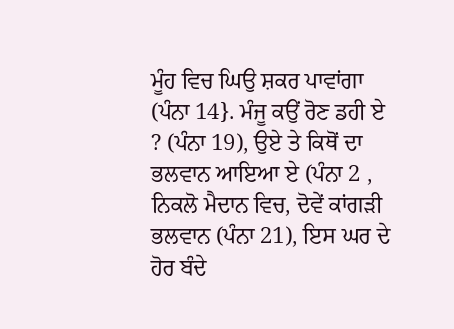ਮੂੰਹ ਵਿਚ ਘਿਉ ਸ਼ਕਰ ਪਾਵਾਂਗਾ (ਪੰਨਾ 14}. ਮੰਜੂ ਕਉਂ ਰੋਣ ਡਹੀ ਏ ? (ਪੰਨਾ 19), ਉਏ ਤੇ ਕਿਥੋਂ ਦਾ ਭਲਵਾਨ ਆਇਆ ਏ (ਪੰਨਾ 2 , ਨਿਕਲੋ ਮੈਦਾਨ ਵਿਚ, ਦੋਵੇਂ ਕਾਂਗੜੀ ਭਲਵਾਨ (ਪੰਨਾ 21), ਇਸ ਘਰ ਦੇ ਹੋਰ ਬੰਦੇ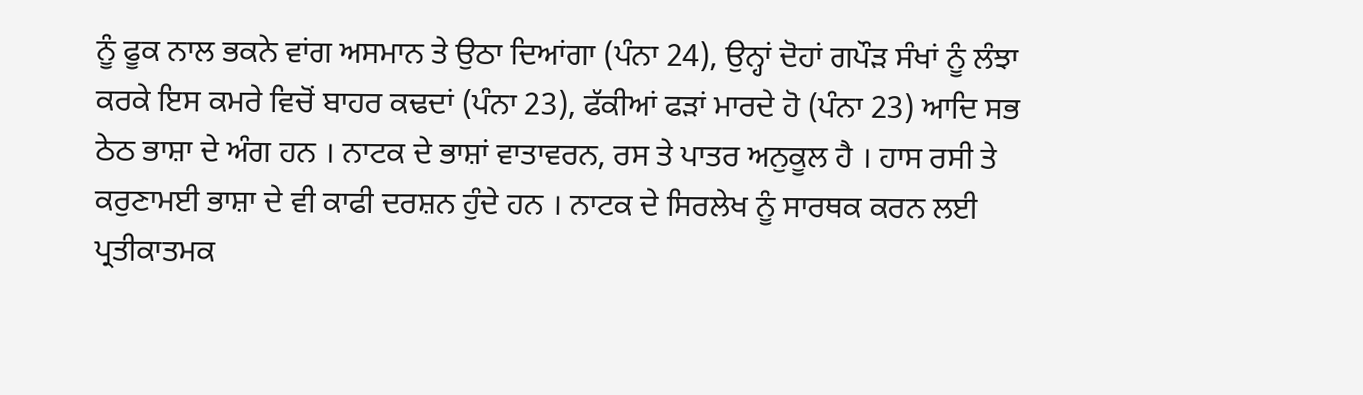ਨੂੰ ਫੂਕ ਨਾਲ ਭਕਨੇ ਵਾਂਗ ਅਸਮਾਨ ਤੇ ਉਠਾ ਦਿਆਂਗਾ (ਪੰਨਾ 24), ਉਨ੍ਹਾਂ ਦੋਹਾਂ ਗਪੌੜ ਸੰਖਾਂ ਨੂੰ ਲੰਝਾ ਕਰਕੇ ਇਸ ਕਮਰੇ ਵਿਚੋਂ ਬਾਹਰ ਕਢਦਾਂ (ਪੰਨਾ 23), ਫੱਕੀਆਂ ਫੜਾਂ ਮਾਰਦੇ ਹੋ (ਪੰਨਾ 23) ਆਦਿ ਸਭ ਠੇਠ ਭਾਸ਼ਾ ਦੇ ਅੰਗ ਹਨ । ਨਾਟਕ ਦੇ ਭਾਸ਼ਾਂ ਵਾਤਾਵਰਨ, ਰਸ ਤੇ ਪਾਤਰ ਅਨੁਕੂਲ ਹੈ । ਹਾਸ ਰਸੀ ਤੇ ਕਰੁਣਾਮਈ ਭਾਸ਼ਾ ਦੇ ਵੀ ਕਾਫੀ ਦਰਸ਼ਨ ਹੁੰਦੇ ਹਨ । ਨਾਟਕ ਦੇ ਸਿਰਲੇਖ ਨੂੰ ਸਾਰਥਕ ਕਰਨ ਲਈ ਪ੍ਰਤੀਕਾਤਮਕ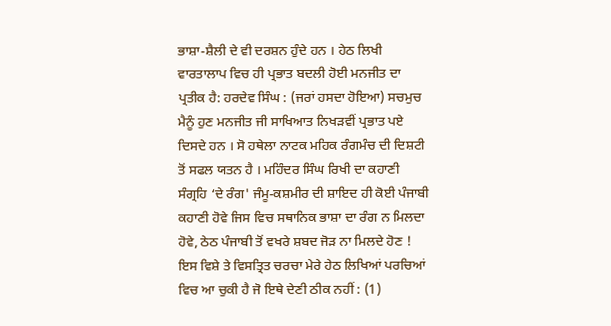ਭਾਸ਼ਾ-ਸ਼ੈਲੀ ਦੇ ਵੀ ਦਰਸ਼ਨ ਹੁੰਦੇ ਹਨ । ਹੇਠ ਲਿਖੀ ਵਾਰਤਾਲਾਪ ਵਿਚ ਹੀ ਪ੍ਰਭਾਤ ਬਦਲੀ ਹੋਈ ਮਨਜੀਤ ਦਾ ਪ੍ਰਤੀਕ ਹੈ: ਹਰਦੇਵ ਸਿੰਘ : (ਜਰਾਂ ਹਸਦਾ ਹੋਇਆ) ਸਚਮੁਚ ਮੈਨੂੰ ਹੁਣ ਮਨਜੀਤ ਜੀ ਸਾਖਿਆਤ ਨਿਖੜਵੀਂ ਪ੍ਰਭਾਤ ਪਏ ਦਿਸਦੇ ਹਨ । ਸੋ ਹਥੇਲਾ ਨਾਟਕ ਮਹਿਕ ਰੰਗਮੰਚ ਦੀ ਦਿਸ਼ਟੀ ਤੋਂ ਸਫਲ ਯਤਨ ਹੈ । ਮਹਿੰਦਰ ਸਿੰਘ ਰਿਖੀ ਦਾ ਕਹਾਣੀ ਸੰਗ੍ਰਹਿ ‘ਦੇ ਰੰਗ' ਜੰਮੂ-ਕਸ਼ਮੀਰ ਦੀ ਸ਼ਾਇਦ ਹੀ ਕੋਈ ਪੰਜਾਬੀ ਕਹਾਣੀ ਹੋਵੇ ਜਿਸ ਵਿਚ ਸਥਾਨਿਕ ਭਾਸ਼ਾ ਦਾ ਰੰਗ ਨ ਮਿਲਦਾ ਹੋਵੇ, ਠੇਠ ਪੰਜਾਬੀ ਤੋਂ ਵਖਰੇ ਸ਼ਬਦ ਜੋੜ ਨਾ ਮਿਲਦੇ ਹੋਣ ! ਇਸ ਵਿਸ਼ੇ ਤੇ ਵਿਸਤ੍ਰਿਤ ਚਰਚਾ ਮੇਰੇ ਹੇਠ ਲਿਖਿਆਂ ਪਰਚਿਆਂ ਵਿਚ ਆ ਚੁਕੀ ਹੈ ਜੋ ਇਥੇ ਦੇਣੀ ਠੀਕ ਨਹੀਂ : (1)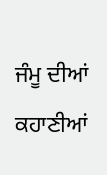ਜੰਮੂ ਦੀਆਂ ਕਹਾਣੀਆਂ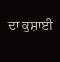ਦਾ ਕੁਸ਼ਾਈ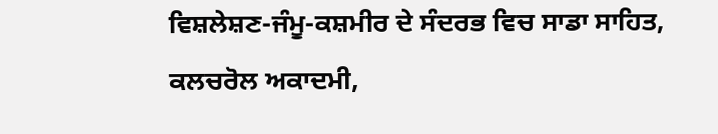ਵਿਸ਼ਲੇਸ਼ਣ-ਜੰਮੂ-ਕਸ਼ਮੀਰ ਦੇ ਸੰਦਰਭ ਵਿਚ ਸਾਡਾ ਸਾਹਿਤ, ਕਲਚਰੋਲ ਅਕਾਦਮੀ,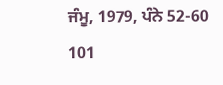ਜੰਮੂ, 1979, ਪੰਨੇ 52-60 101